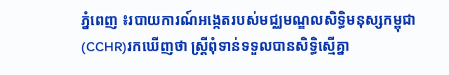ភ្នំពេញ ៖របាយការណ៍អង្កេតរបស់មជ្ឈមណ្ឌលសិទ្ធិមនុស្សកម្ពុជា(CCHR)រកឃើញថា ស្រ្តីពុំទាន់ទទួលបានសិទ្ធិស្មើគ្នា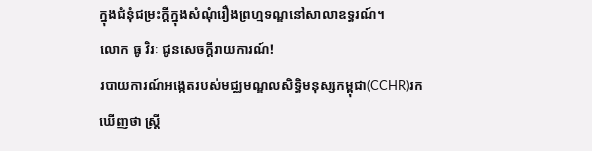ក្នុងជំនុំជម្រះក្តីក្នុងសំណុំរឿងព្រហ្មទណ្ឌនៅសាលាឧទ្ធរណ៍។
លោក ធូ វិរៈ ជូនសេចក្តីរាយការណ៍!
របាយការណ៍អង្កេតរបស់មជ្ឈមណ្ឌលសិទ្ធិមនុស្សកម្ពុជា(CCHR)រកឃើញថា ស្រ្តី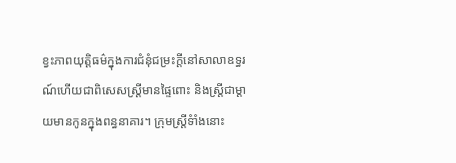ខ្វះភាពយុត្តិធម៌ក្នុងការជំនុំជម្រះក្តីនៅសាលាឧទ្ធរណ៍ហើយជាពិសេសស្រ្តីមានផ្ទៃពោះ និងស្រ្តីជាម្តាយមានកូនក្នុងពន្ធនាគារ។ ក្រុមស្រ្តីទំាំងនោះ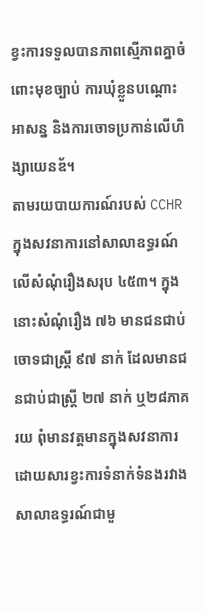ខ្វះការទទួលបានភាពស្មើភាពគ្នាចំពោះមុខច្បាប់ ការឃុំខ្លួនបណ្តោះអាសន្ន និងការចោទប្រកាន់លើហិង្សាយេនឌ័។
តាមរយបាយការណ៍របស់ CCHR ក្នុងសវនាការនៅសាលាឧទ្ធរណ៍លើសំណុំរឿងសរុប ៤៥៣។ ក្នុងនោះសំណុំរឿង ៧៦ មានជនជាប់ចោទជាស្រ្តី ៩៧ នាក់ ដែលមានជនជាប់ជាស្រ្តី ២៧ នាក់ ឬ២៨ភាគរយ ពុំមានវត្តមានក្នុងសវនាការ ដោយសារខ្វះការទំនាក់ទំនងរវាងសាលាឧទ្ធរណ៍ជាមួ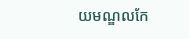យមណ្ឌលកែ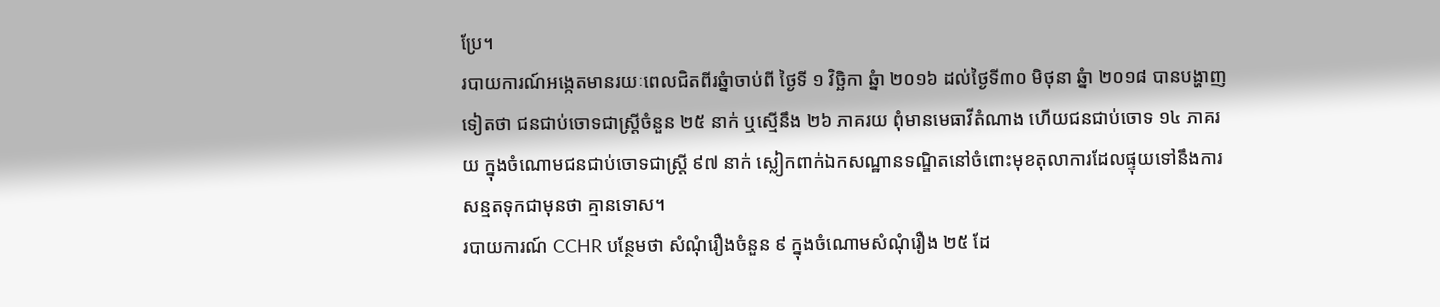ប្រែ។
របាយការណ៍អង្កេតមានរយៈពេលជិតពីរឆ្នំាចាប់ពី ថ្ងៃទី ១ វិច្ឆិកា ឆ្នំា ២០១៦ ដល់ថ្ងៃទី៣០ មិថុនា ឆ្នំា ២០១៨ បានបង្ហាញទៀតថា ជនជាប់ចោទជាស្រ្តីចំនួន ២៥ នាក់ ឬស្មើនឹង ២៦ ភាគរយ ពុំមានមេធាវីតំណាង ហើយជនជាប់ចោទ ១៤ ភាគរយ ក្នុងចំណោមជនជាប់ចោទជាស្រ្តី ៩៧ នាក់ ស្លៀកពាក់ឯកសណ្ឋានទណ្ឌិតនៅចំពោះមុខតុលាការដែលផ្ទុយទៅនឹងការសន្មតទុកជាមុនថា គ្មានទោស។
របាយការណ៍ CCHR បន្ថែមថា សំណុំរឿងចំនួន ៩ ក្នុងចំណោមសំណុំរឿង ២៥ ដែ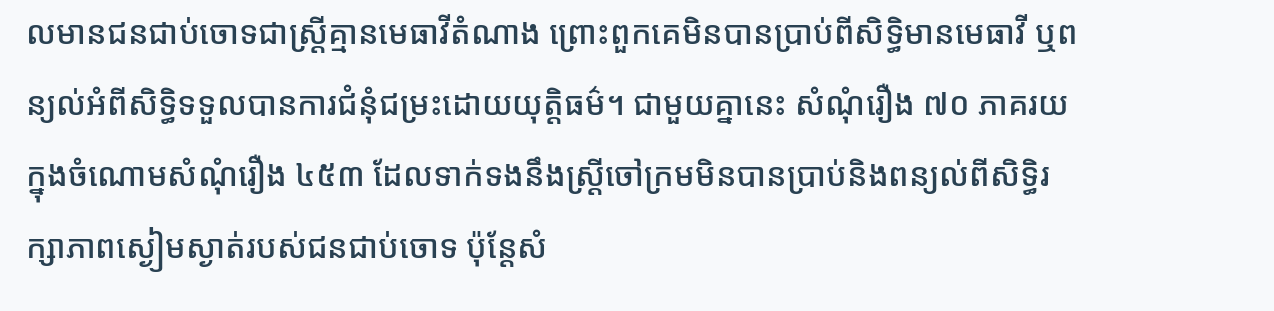លមានជនជាប់ចោទជាស្រ្តីគ្មានមេធាវីតំណាង ព្រោះពួកគេមិនបានប្រាប់ពីសិទ្ធិមានមេធាវី ឬពន្យល់អំពីសិទ្ធិទទួលបានការជំនុំជម្រះដោយយុត្តិធម៌។ ជាមួយគ្នានេះ សំណុំរឿង ៧០ ភាគរយ ក្នុងចំណោមសំណុំរឿង ៤៥៣ ដែលទាក់ទងនឹងស្រ្តីចៅក្រមមិនបានប្រាប់និងពន្យល់ពីសិទ្ធិរក្សាភាពស្ងៀមស្ងាត់របស់ជនជាប់ចោទ ប៉ុន្តែសំ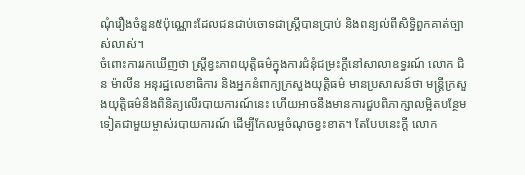ណុំរឿងចំនួន៥ប៉ុណ្ណោះដែលជនជាប់ចោទជាស្រ្តីបានប្រាប់ និងពន្យល់ពីសិទ្ធិពួកគាត់ច្បាស់លាស់។
ចំពោះការរកឃើញថា ស្រ្តីខ្វះភាពយុត្តិធម៌ក្នុងការជំនុំជម្រះក្តីនៅសាលាឧទ្ធរណ៍ លោក ជិន ម៉ាលីន អនុរដ្ឋលេខាធិការ និងអ្នកនំពាក្យក្រសួងយុត្តិធម៌ មានប្រសាសន៍ថា មន្រ្តីក្រសួងយុត្តិធម៌នឹងពិនិត្យលើរបាយការណ៍នេះ ហើយអាចនឹងមានការជួបពិភាក្សាលម្អិតបន្ថែមទៀតជាមួយម្ចាស់របាយការណ៍ ដើម្បីកែលម្អចំណុចខ្វះខាត។ តែបែបនេះក្តី លោក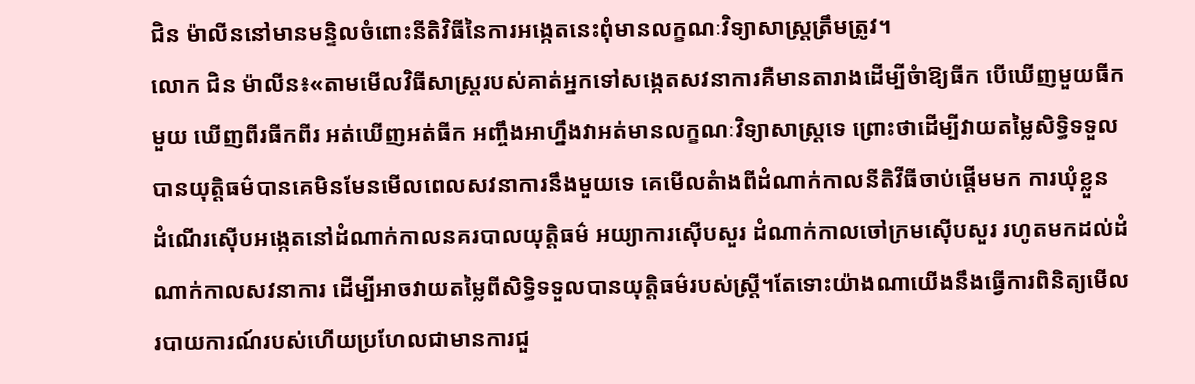ជិន ម៉ាលីននៅមានមន្ទិលចំពោះនីតិវិធីនៃការអង្កេតនេះពុំមានលក្ខណៈវិទ្យាសាស្រ្តត្រឹមត្រូវ។
លោក ជិន ម៉ាលីន៖«តាមមើលវិធីសាស្រ្តរបស់គាត់អ្នកទៅសង្កេតសវនាការគឺមានតារាងដើម្បីចំាឱ្យធីក បើឃើញមួយធីកមួយ ឃើញពីរធីកពីរ អត់ឃើញអត់ធីក អញ្ចឹងអាហ្នឹងវាអត់មានលក្ខណៈវិទ្យាសាស្រ្តទេ ព្រោះថាដើម្បីវាយតម្លៃសិទ្ធិទទួលបានយុត្តិធម៌បានគេមិនមែនមើលពេលសវនាការនឹងមួយទេ គេមើលតំាងពីដំណាក់កាលនីតិវីធីចាប់ផ្តើមមក ការឃុំខ្លួន ដំណើរស៊ើបអង្កេតនៅដំណាក់កាលនគរបាលយុត្តិធម៌ អយ្យាការស៊ើបសួរ ដំណាក់កាលចៅក្រមស៊ើបសួរ រហូតមកដល់ដំណាក់កាលសវនាការ ដើម្បីអាចវាយតម្លៃពីសិទ្ធិទទួលបានយុត្តិធម៌របស់ស្រ្តី។តែទោះយ៉ាងណាយើងនឹងធ្វើការពិនិត្យមើលរបាយការណ៍របស់ហើយប្រហែលជាមានការជួ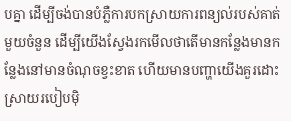បគ្នា ដើម្បីចង់បានបំភ្លឺការបកស្រាយការពន្យល់របស់គាត់មួយចំនួន ដើម្បីយើងស្វែងរកមើលថាតើមានកន្លែងមានកន្លែងនៅមានចំណុចខ្វះខាត ហើយមានបញ្ហាយើងគួរដោះស្រាយរបៀបម៉ិ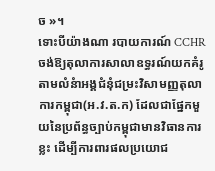ច »។
ទោះបីយ៉ាងណា របាយការណ៍ CCHRចង់ឱ្យតុលាការសាលាឧទ្ធរណ៍យកគំរូតាមលំនំាអង្គជំនុំជម្រះវិសាមញ្ញតុលាការកម្ពុជា(អ.វ.ត.ក) ដែលជាផ្នែកមួយនៃប្រព័ន្ធច្បាប់កម្ពុជាមានវិធានការខ្លះ ដើម្បីការពារផលប្រយោជ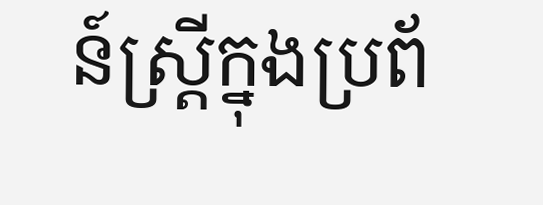ន៍ស្រ្តីក្នុងប្រព័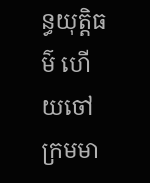ន្ធយុត្តិធម៌ ហើយចៅក្រមមា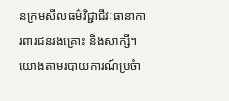នក្រមសីលធម៌វិជ្ជាជីវៈធានាការពារជនរងគ្រោះ និងសាក្សី។
យោងតាមរបាយការណ៍ប្រចំា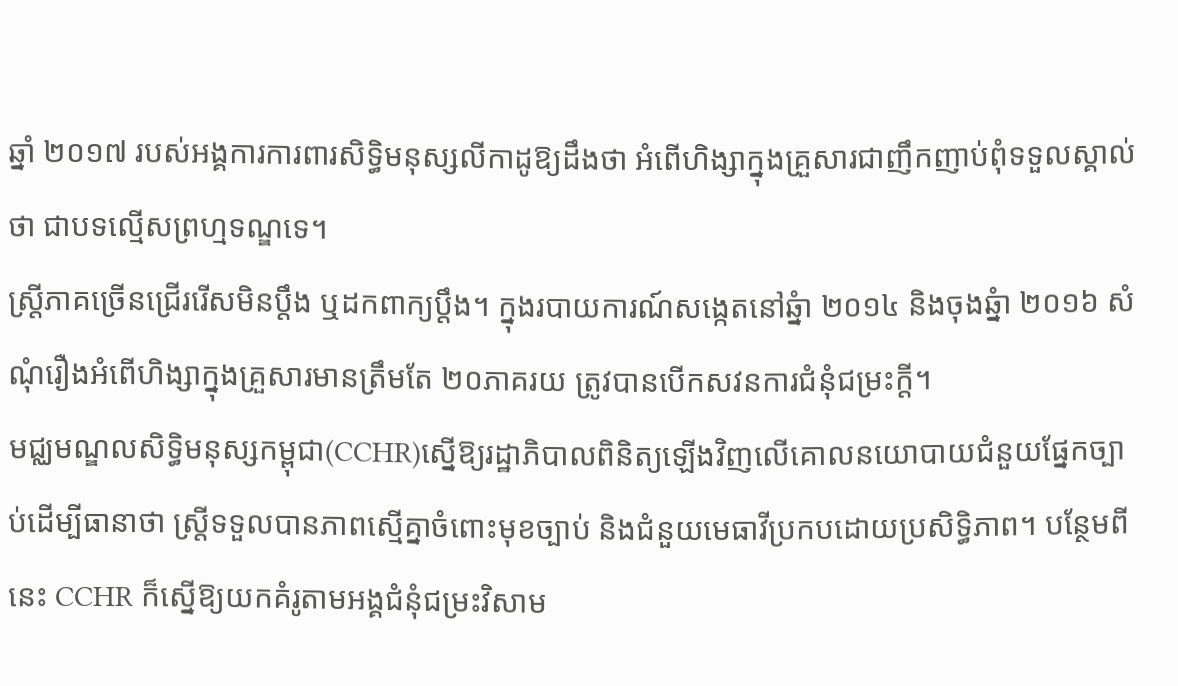ឆ្នាំ ២០១៧ របស់អង្គការការពារសិទ្ធិមនុស្សលីកាដូឱ្យដឹងថា អំពើហិង្សាក្នុងគ្រួសារជាញឹកញាប់ពុំទទួលស្គាល់ថា ជាបទល្មើសព្រហ្មទណ្ឌទេ។
ស្រ្តីភាគច្រើនជ្រើររើសមិនប្តឹង ឬដកពាក្យប្តឹង។ ក្នុងរបាយការណ៍សង្កេតនៅឆ្នំា ២០១៤ និងចុងឆ្នំា ២០១៦ សំណុំរឿងអំពើហិង្សាក្នុងគ្រួសារមានត្រឹមតែ ២០ភាគរយ ត្រូវបានបើកសវនការជំនុំជម្រះក្តី។
មជ្ឈមណ្ឌលសិទ្ធិមនុស្សកម្ពុជា(CCHR)ស្នើឱ្យរដ្ឋាភិបាលពិនិត្យឡើងវិញលើគោលនយោបាយជំនួយផ្នែកច្បាប់ដើម្បីធានាថា ស្រ្តីទទួលបានភាពស្មើគ្នាចំពោះមុខច្បាប់ និងជំនួយមេធាវីប្រកបដោយប្រសិទ្ធិភាព។ បន្ថែមពីនេះ CCHR ក៏ស្នើឱ្យយកគំរូតាមអង្គជំនុំជម្រះវិសាម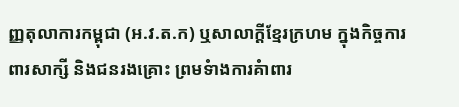ញ្ញតុលាការកម្ពុជា (អ.វ.ត.ក) ឬសាលាក្តីខ្មែរក្រហម ក្នុងកិច្ចការពារសាក្សី និងជនរងគ្រោះ ព្រមទំាងការគំាពារ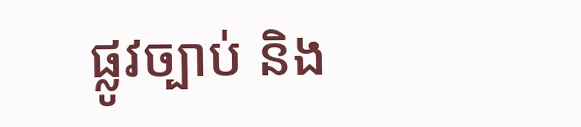ផ្លូវច្បាប់ និង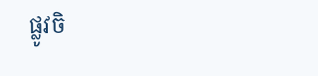ផ្លូវចិ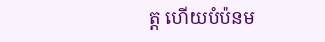ត្ត ហើយបំប៉នម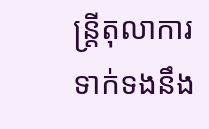ន្រ្តីតុលាការទាក់ទងនឹង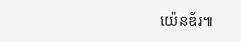យ៉េនឌ័រ៕